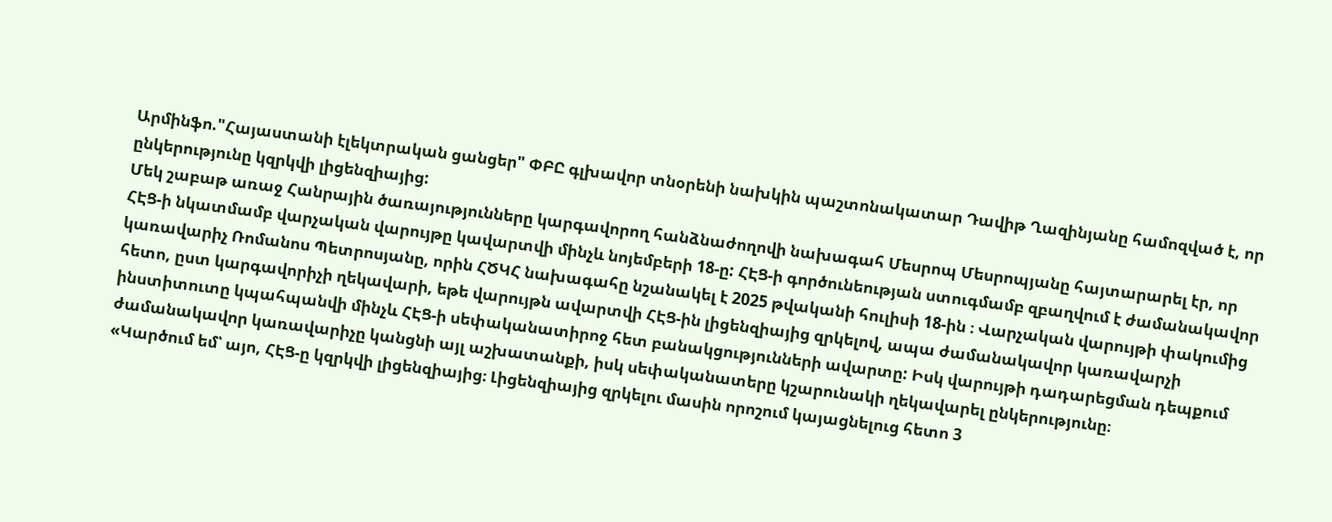Արմինֆո."Հայաստանի էլեկտրական ցանցեր" ՓԲԸ գլխավոր տնօրենի նախկին պաշտոնակատար Դավիթ Ղազինյանը համոզված է, որ ընկերությունը կզրկվի լիցենզիայից:
Մեկ շաբաթ առաջ Հանրային ծառայությունները կարգավորող հանձնաժողովի նախագահ Մեսրոպ Մեսրոպյանը հայտարարել էր, որ ՀԷՑ-ի նկատմամբ վարչական վարույթը կավարտվի մինչև նոյեմբերի 18-ը: ՀԷՑ-ի գործունեության ստուգմամբ զբաղվում է ժամանակավոր կառավարիչ Ռոմանոս Պետրոսյանը, որին ՀԾԿՀ նախագահը նշանակել է 2025 թվականի հուլիսի 18-ին ։ Վարչական վարույթի փակումից հետո, ըստ կարգավորիչի ղեկավարի, եթե վարույթն ավարտվի ՀԷՑ-ին լիցենզիայից զրկելով, ապա ժամանակավոր կառավարչի ինստիտուտը կպահպանվի մինչև ՀԷՑ-ի սեփականատիրոջ հետ բանակցությունների ավարտը: Իսկ վարույթի դադարեցման դեպքում ժամանակավոր կառավարիչը կանցնի այլ աշխատանքի, իսկ սեփականատերը կշարունակի ղեկավարել ընկերությունը։
«Կարծում եմ՝ այո, ՀԷՑ-ը կզրկվի լիցենզիայից։ Լիցենզիայից զրկելու մասին որոշում կայացնելուց հետո 3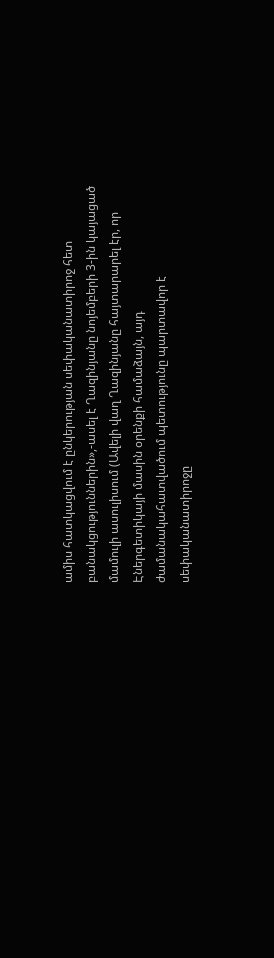ամիս հատկացվում է ընկերության սեփականատիրոջ հետ բանակցություններին»,-ասել է Ղազինյանը նոյեմբերի 3-ին կայացած մամուլի ասուլիսում (Ավելի վաղ Ղազինյանը հայտարարել էր, որ Էներգետիկայի մասին օրենքի համաձայն, այդ ժամանակահատվածում պետությունը պարտավոր է սեփականատիրոջը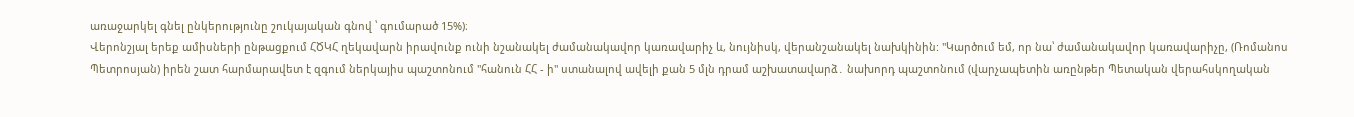առաջարկել գնել ընկերությունը շուկայական գնով ՝ գումարած 15%)։
Վերոնշյալ երեք ամիսների ընթացքում ՀԾԿՀ ղեկավարն իրավունք ունի նշանակել ժամանակավոր կառավարիչ և, նույնիսկ, վերանշանակել նախկինին: "Կարծում եմ, որ նա՝ ժամանակավոր կառավարիչը, (Ռոմանոս Պետրոսյան) իրեն շատ հարմարավետ է զգում ներկայիս պաշտոնում "հանուն ՀՀ - ի" ստանալով ավելի քան 5 մլն դրամ աշխատավարձ․ նախորդ պաշտոնում (վարչապետին առընթեր Պետական վերահսկողական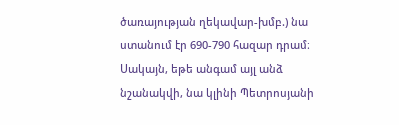ծառայության ղեկավար-խմբ.) նա ստանում էր 690-790 հազար դրամ։ Սակայն, եթե անգամ այլ անձ նշանակվի, նա կլինի Պետրոսյանի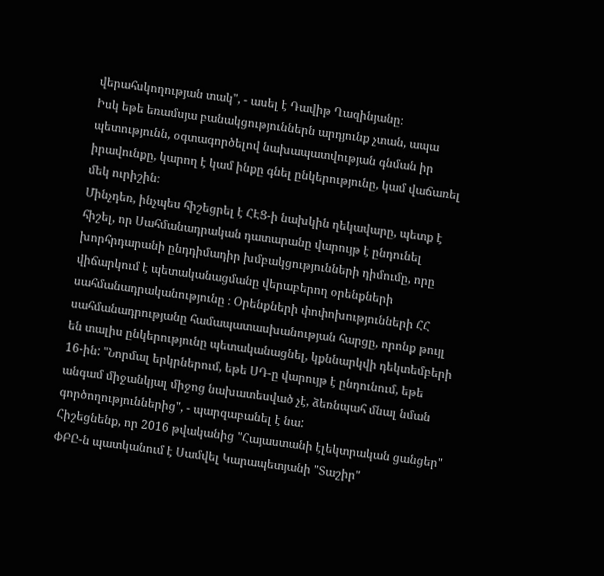վերահսկողության տակ", - ասել է Դավիթ Ղազինյանը։
Իսկ եթե եռամսյա բանակցություններն արդյունք չտան, ապա պետությունն, օգտագործելով նախապատվության գնման իր իրավունքը, կարող է կամ ինքը գնել ընկերությունը, կամ վաճառել մեկ ուրիշին։
Մինչդեռ, ինչպես հիշեցրել է ՀԷՑ-ի նախկին ղեկավարը, պետք է հիշել, որ Սահմանադրական դատարանը վարույթ է ընդունել խորհրդարանի ընդդիմադիր խմբակցությունների դիմումը, որը վիճարկում է պետականացմանը վերաբերող օրենքների սահմանադրականությունը ։ Օրենքների փոփոխությունների ՀՀ սահմանադրությանը համապատասխանության հարցը, որոնք թույլ են տալիս ընկերությունը պետականացնել, կքննարկվի դեկտեմբերի 16-ին: "Նորմալ երկրներում, եթե ՍԴ-ը վարույթ է ընդունում, եթե անգամ միջանկյալ միջոց նախատեսված չէ, ձեռնպահ մնալ նման գործողություններից", - պարզաբանել է նա:
Հիշեցնենք, որ 2016 թվականից "Հայաստանի էլեկտրական ցանցեր" ՓԲԸ-ն պատկանում է Սամվել Կարապետյանի "Տաշիր"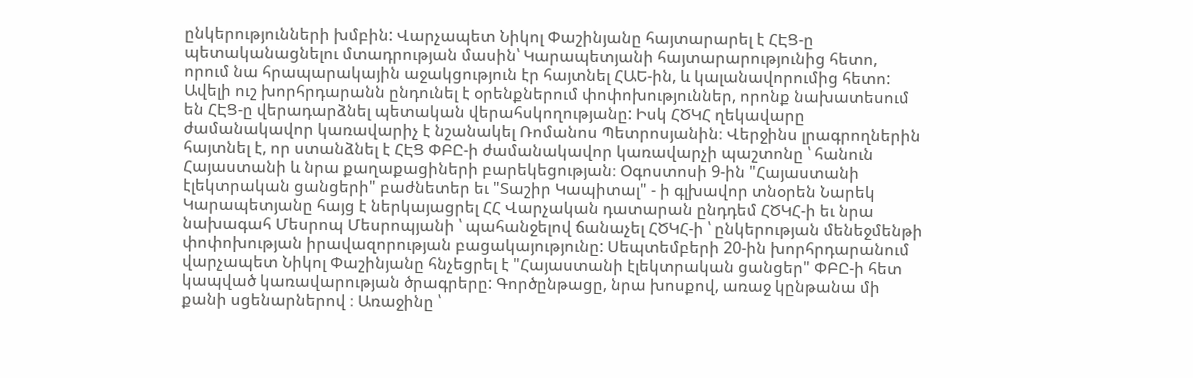ընկերությունների խմբին: Վարչապետ Նիկոլ Փաշինյանը հայտարարել է ՀԷՑ-ը պետականացնելու մտադրության մասին՝ Կարապետյանի հայտարարությունից հետո, որում նա հրապարակային աջակցություն էր հայտնել ՀԱԵ-ին, և կալանավորումից հետո: Ավելի ուշ խորհրդարանն ընդունել է օրենքներում փոփոխություններ, որոնք նախատեսում են ՀԷՑ-ը վերադարձնել պետական վերահսկողությանը: Իսկ ՀԾԿՀ ղեկավարը ժամանակավոր կառավարիչ է նշանակել Ռոմանոս Պետրոսյանին։ Վերջինս լրագրողներին հայտնել է, որ ստանձնել է ՀԷՑ ՓԲԸ-ի ժամանակավոր կառավարչի պաշտոնը ՝ հանուն Հայաստանի և նրա քաղաքացիների բարեկեցության։ Օգոստոսի 9-ին "Հայաստանի էլեկտրական ցանցերի" բաժնետեր եւ "Տաշիր Կապիտալ" - ի գլխավոր տնօրեն Նարեկ Կարապետյանը հայց է ներկայացրել ՀՀ Վարչական դատարան ընդդեմ ՀԾԿՀ-ի եւ նրա նախագահ Մեսրոպ Մեսրոպյանի ՝ պահանջելով ճանաչել ՀԾԿՀ-ի ՝ ընկերության մենեջմենթի փոփոխության իրավազորության բացակայությունը: Սեպտեմբերի 20-ին խորհրդարանում վարչապետ Նիկոլ Փաշինյանը հնչեցրել է "Հայաստանի էլեկտրական ցանցեր" ՓԲԸ-ի հետ կապված կառավարության ծրագրերը: Գործընթացը, նրա խոսքով, առաջ կընթանա մի քանի սցենարներով ։ Առաջինը ՝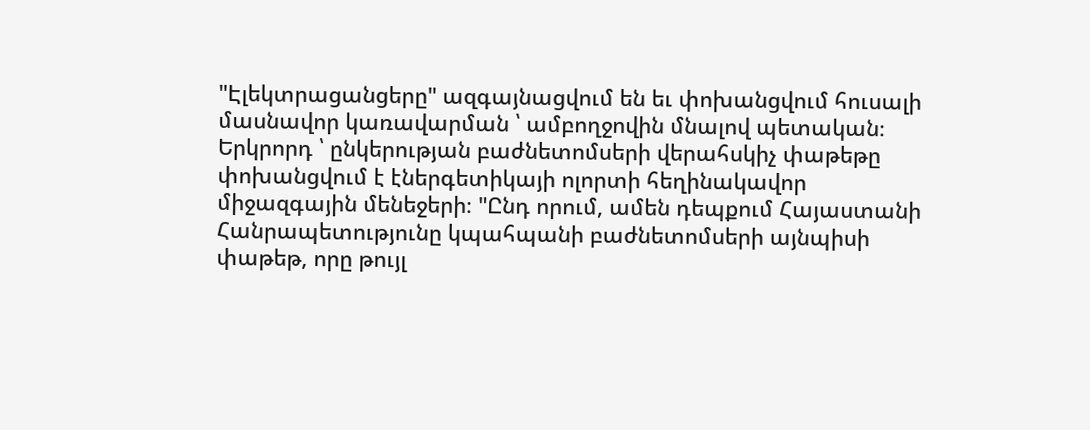"Էլեկտրացանցերը" ազգայնացվում են եւ փոխանցվում հուսալի մասնավոր կառավարման ՝ ամբողջովին մնալով պետական։ Երկրորդ ՝ ընկերության բաժնետոմսերի վերահսկիչ փաթեթը փոխանցվում է էներգետիկայի ոլորտի հեղինակավոր միջազգային մենեջերի։ "Ընդ որում, ամեն դեպքում Հայաստանի Հանրապետությունը կպահպանի բաժնետոմսերի այնպիսի փաթեթ, որը թույլ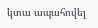կտա ապահովել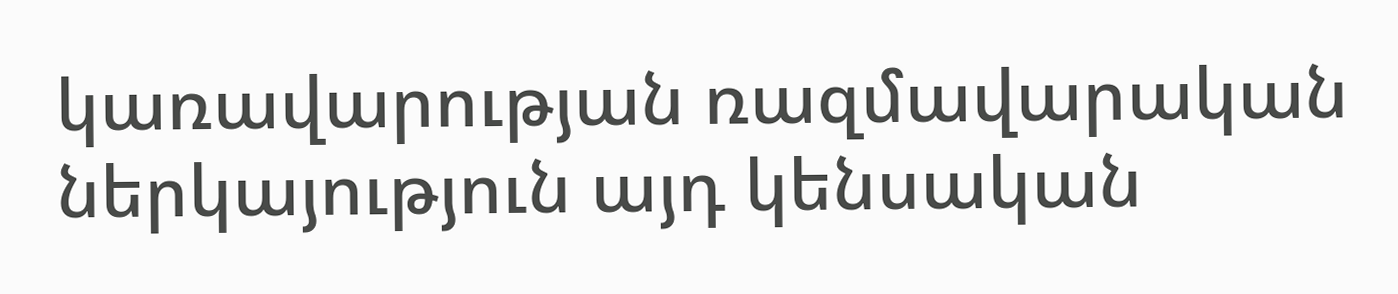կառավարության ռազմավարական ներկայություն այդ կենսական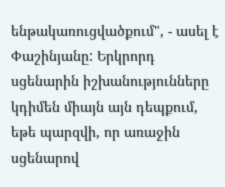ենթակառուցվածքում", - ասել է Փաշինյանը: Երկրորդ սցենարին իշխանությունները կդիմեն միայն այն դեպքում, եթե պարզվի, որ առաջին սցենարով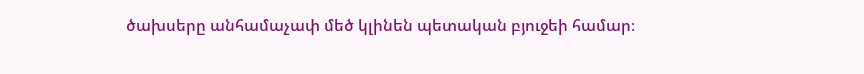ծախսերը անհամաչափ մեծ կլինեն պետական բյուջեի համար։